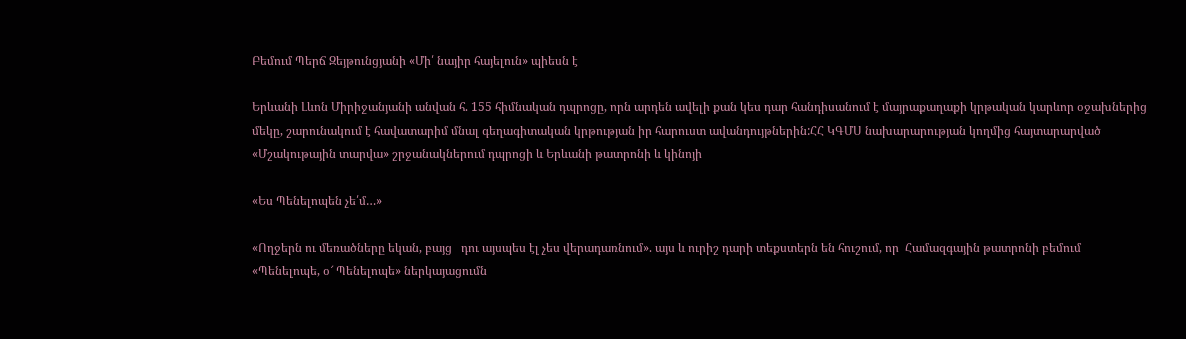Բեմում Պերճ Զեյթունցյանի «Մի՛ նայիր հայելուն» պիեսն է

Երևանի Լևոն Միրիջանյանի անվան հ. 155 հիմնական դպրոցը, որն արդեն ավելի քան կես դար հանդիսանում է մայրաքաղաքի կրթական կարևոր օջախներից մեկը, շարունակում է հավատարիմ մնալ գեղագիտական կրթության իր հարուստ ավանդույթներին:ՀՀ ԿԳՄՍ նախարարության կողմից հայտարարված «Մշակութային տարվա» շրջանակներում դպրոցի և Երևանի թատրոնի և կինոյի

«Ես Պենելոպեն չե՛մ…»

«Ողջերն ու մեռածները եկան, բայց   դու այսպես էլ չես վերադառնում». այս և ուրիշ դարի տեքստերն են հուշում, որ  Համազգային թատրոնի բեմում «Պենելոպե, օ՜ Պենելոպե» ներկայացումն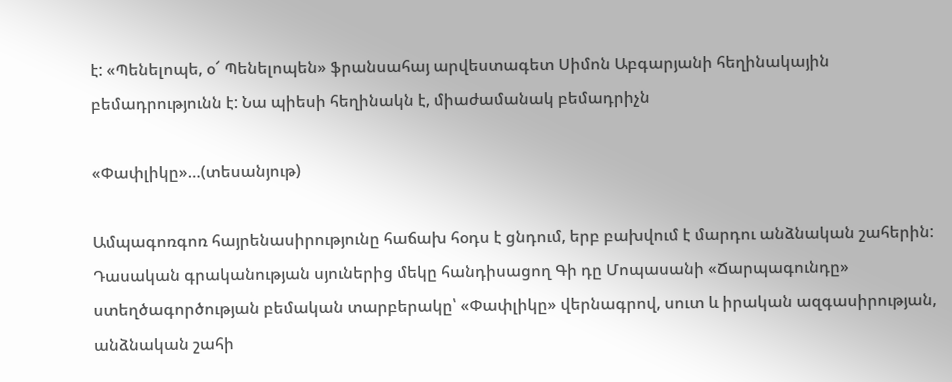է: «Պենելոպե, օ՜ Պենելոպեն» ֆրանսահայ արվեստագետ Սիմոն Աբգարյանի հեղինակային բեմադրությունն է: Նա պիեսի հեղինակն է, միաժամանակ բեմադրիչն

«Փափլիկը»…(տեսանյութ)

Ամպագոռգոռ հայրենասիրությունը հաճախ հօդս է ցնդում, երբ բախվում է մարդու անձնական շահերին: Դասական գրականության սյուներից մեկը հանդիսացող Գի դը Մոպասանի «Ճարպագունդը» ստեղծագործության բեմական տարբերակը՝ «Փափլիկը» վերնագրով, սուտ և իրական ազգասիրության, անձնական շահի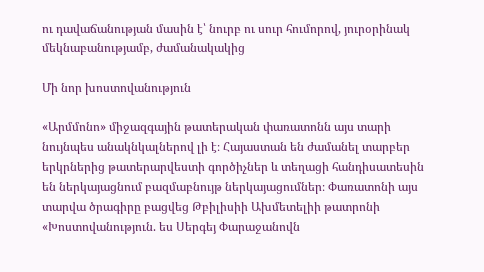ու դավաճանության մասին է՝ նուրբ ու սուր հումորով, յուրօրինակ մեկնաբանությամբ, ժամանակակից

Մի նոր խոստովանություն

«Արմմոնո» միջազգային թատերական փառատոնն այս տարի նույնպես անակնկալներով լի է։ Հայաստան են ժամանել տարբեր երկրներից թատերարվեստի գործիչներ և տեղացի հանդիսատեսին են ներկայացնում բազմաբնույթ ներկայացումներ։ Փառատոնի այս տարվա ծրագիրը բացվեց Թբիլիսիի Ախմետելիի թատրոնի «Խոստովանություն. ես Սերգեյ Փարաջանովն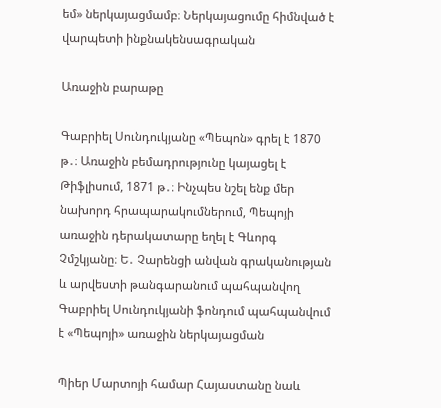եմ» ներկայացմամբ։ Ներկայացումը հիմնված է վարպետի ինքնակենսագրական

Առաջին բարաթը

Գաբրիել Սունդուկյանը «Պեպոն» գրել է 1870 թ․։ Առաջին բեմադրությունը կայացել է Թիֆլիսում, 1871 թ․։ Ինչպես նշել ենք մեր նախորդ հրապարակումներում, Պեպոյի առաջին դերակատարը եղել է Գևորգ Չմշկյանը։ Ե․ Չարենցի անվան գրականության և արվեստի թանգարանում պահպանվող Գաբրիել Սունդուկյանի ֆոնդում պահպանվում է «Պեպոյի» առաջին ներկայացման

Պիեր Մարտոյի համար Հայաստանը նաև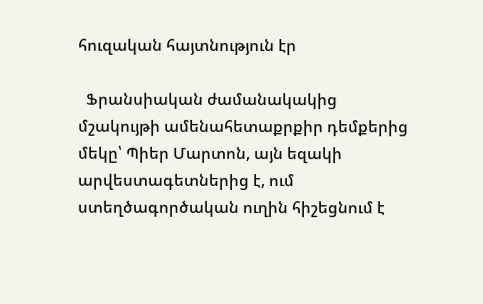հուզական հայտնություն էր

  Ֆրանսիական ժամանակակից մշակույթի ամենահետաքրքիր դեմքերից մեկը՝ Պիեր Մարտոն, այն եզակի արվեստագետներից է, ում ստեղծագործական ուղին հիշեցնում է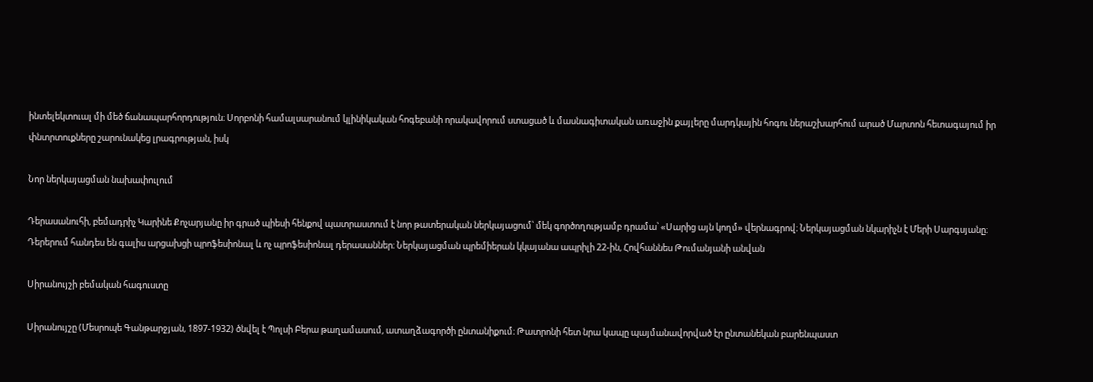ինտելեկտուալ մի մեծ ճանապարհորդություն։ Սորբոնի համալսարանում կլինիկական հոգեբանի որակավորում ստացած և մասնագիտական առաջին քայլերը մարդկային հոգու ներաշխարհում արած Մարտոն հետագայում իր փնտրտուքները շարունակեց լրագրության, իսկ

Նոր ներկայացման նախափուլում

Դերասանուհի, բեմադրիչ Կարինե Քոչարյանը իր գրած պիեսի հենքով պատրաստում է նոր թատերական ներկայացում՝ մեկ գործողությամբ դրամա՝ «Սարից այն կողմ» վերնագրով։ Ներկայացման նկարիչն է Մերի Սարգսյանը։ Դերերում հանդես են գալիս արցախցի պրոֆեսիոնալ և ոչ պրոֆեսիոնալ դերասաններ։ Ներկայացման պրեմիերան կկայանա ապրիլի 22-ին, Հովհաննես Թումանյանի անվան

Սիրանույշի բեմական հագուստը

Սիրանույշը (Մեսրոպե Գանթարջյան, 1897-1932) ծնվել է Պոլսի Բերա թաղամասում, ատաղձագործի ընտանիքում։ Թատրոնի հետ նրա կապը պայմանավորված էր ընտանեկան բարենպաստ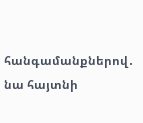հանգամանքներով․ նա հայտնի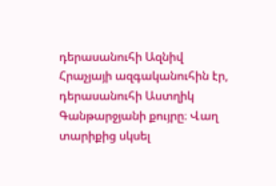դերասանուհի Ազնիվ Հրաչյայի ազգականուհին էր, դերասանուհի Աստղիկ Գանթարջյանի քույրը։ Վաղ տարիքից սկսել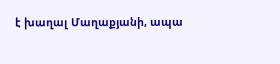է խաղալ Մաղաքյանի, ապա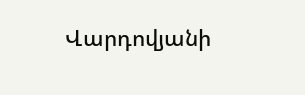Վարդովյանի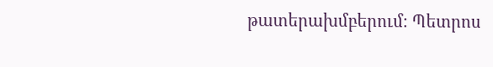թատերախմբերում։ Պետրոս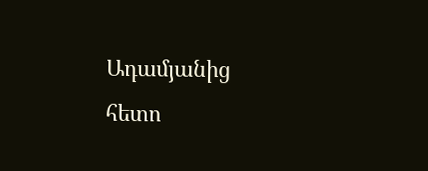Ադամյանից հետո